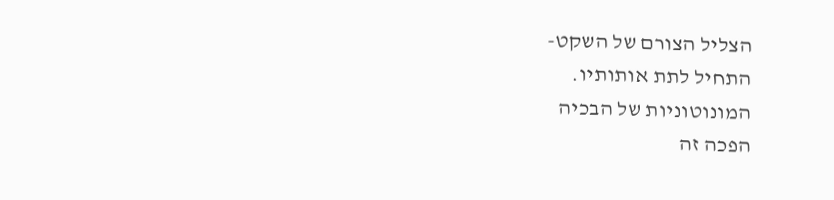הצליל הצורם של השקט-
התחיל לתת אותותיו.
המונוטוניות של הבכיה
הפכה זה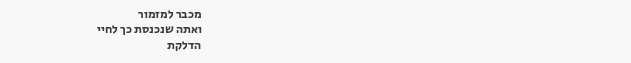מכבר למזמור
ואתה שנכנסת כך לחיי
הדלקת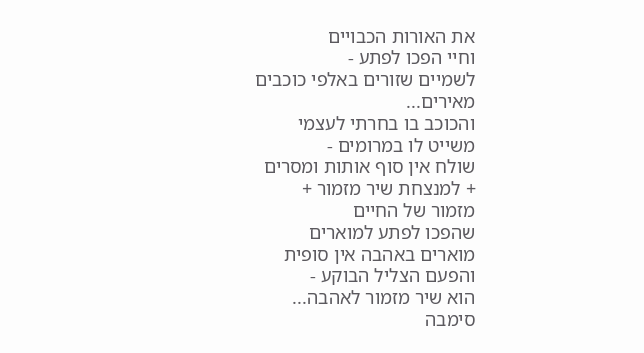את האורות הכבויים
וחיי הפכו לפתע -
לשמיים שזורים באלפי כוכבים מאירים...
והכוכב בו בחרתי לעצמי
משייט לו במרומים -
שולח אין סוף אותות ומסרים
+ למנצחת שיר מזמור +
מזמור של החיים
שהפכו לפתע למוארים
מוארים באהבה אין סופית
והפעם הצליל הבוקע -
הוא שיר מזמור לאהבה...
סימבה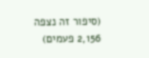(סיפור זה נצפה 2,156 פעמים)